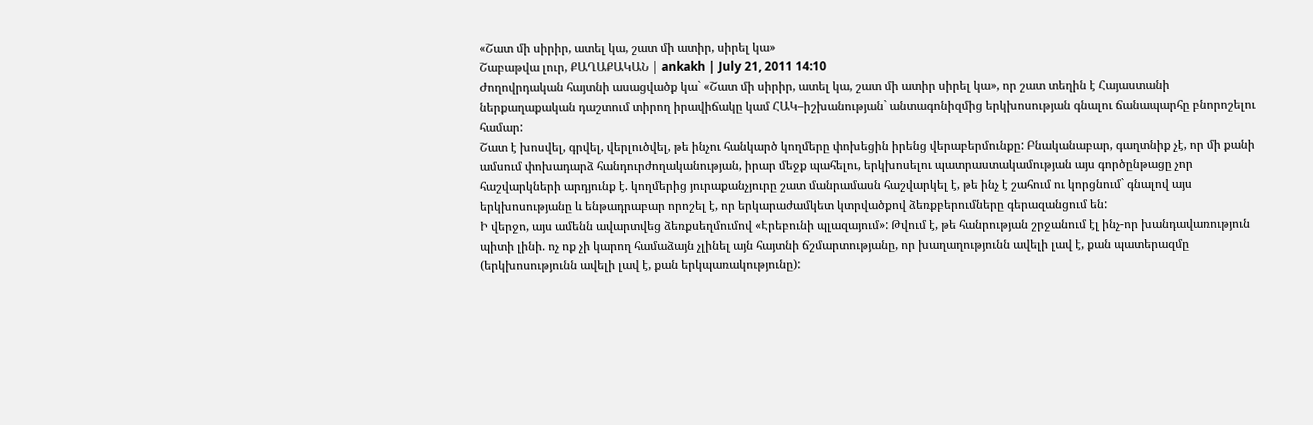«Շատ մի սիրիր, ատել կա, շատ մի ատիր, սիրել կա»
Շաբաթվա լուր, ՔԱՂԱՔԱԿԱՆ | ankakh | July 21, 2011 14:10
Ժողովրդական հայտնի ասացվածք կա` «Շատ մի սիրիր, ատել կա, շատ մի ատիր սիրել կա», որ շատ տեղին է Հայաստանի ներքաղաքական դաշտում տիրող իրավիճակը կամ ՀԱԿ–իշխանության` անտագոնիզմից երկխոսության գնալու ճանապարհը բնորոշելու համար:
Շատ է խոսվել, գրվել, վերլուծվել, թե ինչու հանկարծ կողմերը փոխեցին իրենց վերաբերմունքը: Բնականաբար, գաղտնիք չէ, որ մի քանի ամսում փոխադարձ հանդուրժողականության, իրար մեջք պահելու, երկխոսելու պատրաստակամության այս գործընթացը չոր հաշվարկների արդյունք է. կողմերից յուրաքանչյուրը շատ մանրամասն հաշվարկել է, թե ինչ է շահում ու կորցնում` գնալով այս երկխոսությանը և ենթադրաբար որոշել է, որ երկարաժամկետ կտրվածքով ձեռքբերումները գերազանցում են:
Ի վերջո, այս ամենն ավարտվեց ձեռքսեղմումով «Էրեբունի պլազայում»: Թվում է, թե հանրության շրջանում էլ ինչ-որ խանդավառություն պիտի լինի. ոչ ոք չի կարող համաձայն չլինել այն հայտնի ճշմարտությանը, որ խաղաղությունն ավելի լավ է, քան պատերազմը (երկխոսությունն ավելի լավ է, քան երկպառակությունը):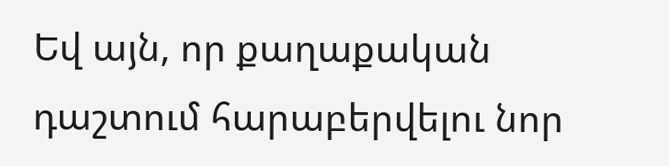Եվ այն, որ քաղաքական դաշտում հարաբերվելու նոր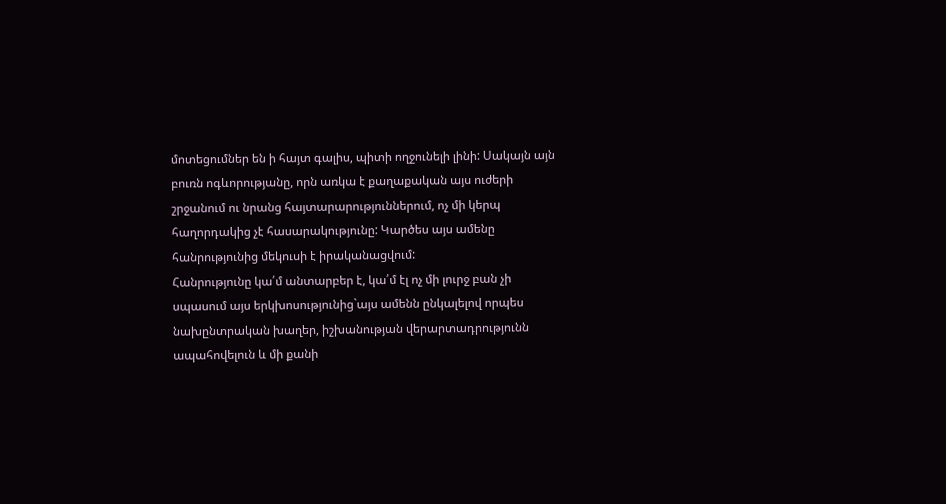մոտեցումներ են ի հայտ գալիս, պիտի ողջունելի լինի: Սակայն այն բուռն ոգևորությանը, որն առկա է քաղաքական այս ուժերի շրջանում ու նրանց հայտարարություններում, ոչ մի կերպ հաղորդակից չէ հասարակությունը: Կարծես այս ամենը հանրությունից մեկուսի է իրականացվում:
Հանրությունը կա՛մ անտարբեր է, կա՛մ էլ ոչ մի լուրջ բան չի սպասում այս երկխոսությունից`այս ամենն ընկալելով որպես նախընտրական խաղեր, իշխանության վերարտադրությունն ապահովելուն և մի քանի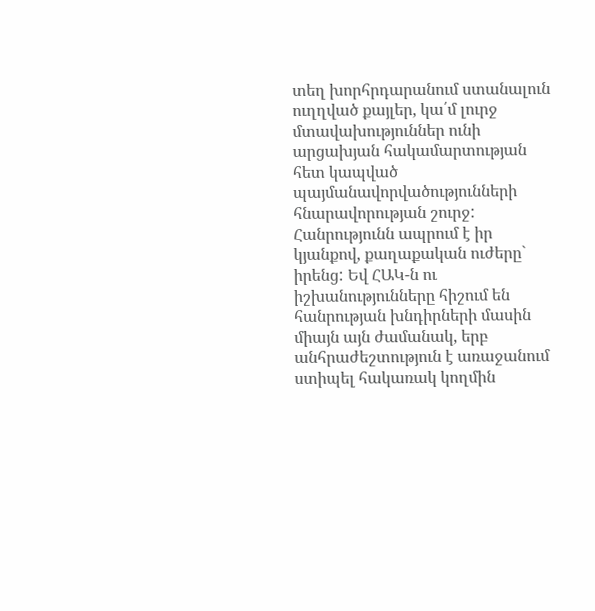տեղ խորհրդարանում ստանալուն ուղղված քայլեր, կա՛մ լուրջ մտավախություններ ունի արցախյան հակամարտության հետ կապված պայմանավորվածությունների հնարավորության շուրջ: Հանրությունն ապրում է իր կյանքով, քաղաքական ուժերը` իրենց: Եվ ՀԱԿ-ն ու իշխանությունները հիշում են հանրության խնդիրների մասին միայն այն ժամանակ, երբ անհրաժեշտություն է առաջանում ստիպել հակառակ կողմին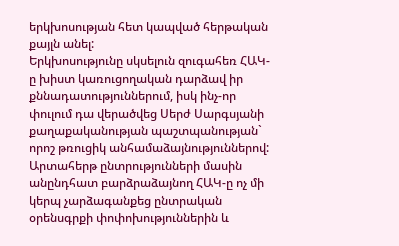երկխոսության հետ կապված հերթական քայլն անել:
Երկխոսությունը սկսելուն զուգահեռ ՀԱԿ-ը խիստ կառուցողական դարձավ իր քննադատություններում, իսկ ինչ-որ փուլում դա վերածվեց Սերժ Սարգսյանի քաղաքականության պաշտպանության` որոշ թռուցիկ անհամաձայնություններով: Արտահերթ ընտրությունների մասին անընդհատ բարձրաձայնող ՀԱԿ-ը ոչ մի կերպ չարձագանքեց ընտրական օրենսգրքի փոփոխություններին և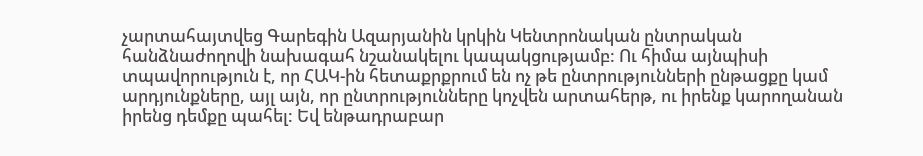չարտահայտվեց Գարեգին Ազարյանին կրկին Կենտրոնական ընտրական հանձնաժողովի նախագահ նշանակելու կապակցությամբ: Ու հիմա այնպիսի տպավորություն է, որ ՀԱԿ-ին հետաքրքրում են ոչ թե ընտրությունների ընթացքը կամ արդյունքները, այլ այն, որ ընտրությունները կոչվեն արտահերթ, ու իրենք կարողանան իրենց դեմքը պահել: Եվ ենթադրաբար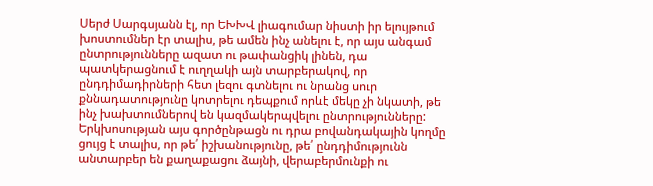Սերժ Սարգսյանն էլ, որ ԵԽԽՎ լիագումար նիստի իր ելույթում խոստումներ էր տալիս, թե ամեն ինչ անելու է, որ այս անգամ ընտրությունները ազատ ու թափանցիկ լինեն, դա պատկերացնում է ուղղակի այն տարբերակով, որ ընդդիմադիրների հետ լեզու գտնելու ու նրանց սուր քննադատությունը կոտրելու դեպքում որևէ մեկը չի նկատի, թե ինչ խախտումներով են կազմակերպվելու ընտրությունները:
Երկխոսության այս գործընթացն ու դրա բովանդակային կողմը ցույց է տալիս, որ թե՛ իշխանությունը, թե՛ ընդդիմությունն անտարբեր են քաղաքացու ձայնի, վերաբերմունքի ու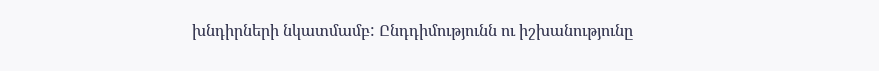խնդիրների նկատմամբ: Ընդդիմությունն ու իշխանությունը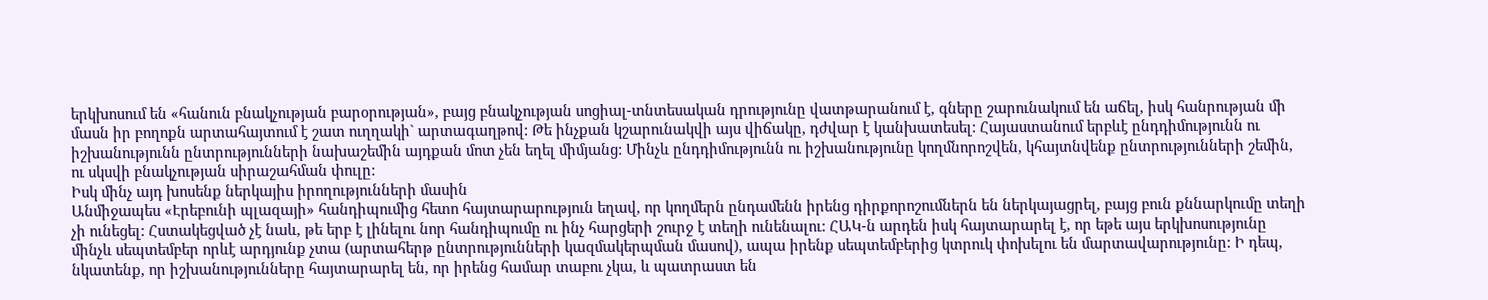երկխոսում են «հանուն բնակչության բարօրության», բայց բնակչության սոցիալ-տնտեսական դրությունը վատթարանում է, գները շարունակում են աճել, իսկ հանրության մի մասն իր բողոքն արտահայտում է շատ ուղղակի` արտագաղթով: Թե ինչքան կշարունակվի այս վիճակը, դժվար է կանխատեսել: Հայաստանում երբևէ ընդդիմությունն ու իշխանությունն ընտրությունների նախաշեմին այդքան մոտ չեն եղել միմյանց: Մինչև ընդդիմությունն ու իշխանությունը կողմնորոշվեն, կհայտնվենք ընտրությունների շեմին, ու սկսվի բնակչության սիրաշահման փուլը:
Իսկ մինչ այդ խոսենք ներկայիս իրողությունների մասին
Անմիջապես «Էրեբունի պլազայի» հանդիպումից հետո հայտարարություն եղավ, որ կողմերն ընդամենն իրենց դիրքորոշումներն են ներկայացրել, բայց բուն քննարկումը տեղի չի ունեցել: Հստակեցված չէ նաև, թե երբ է լինելու նոր հանդիպումը ու ինչ հարցերի շուրջ է տեղի ունենալու: ՀԱԿ-ն արդեն իսկ հայտարարել է, որ եթե այս երկխոսությունը մինչև սեպտեմբեր որևէ արդյունք չտա (արտահերթ ընտրությունների կազմակերպման մասով), ապա իրենք սեպտեմբերից կտրուկ փոխելու են մարտավարությունը: Ի դեպ, նկատենք, որ իշխանությունները հայտարարել են, որ իրենց համար տաբու չկա, և պատրաստ են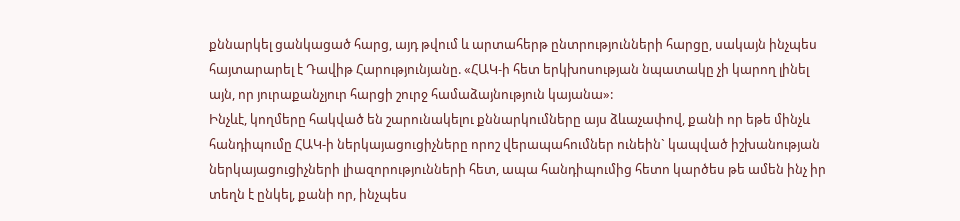քննարկել ցանկացած հարց, այդ թվում և արտահերթ ընտրությունների հարցը, սակայն ինչպես հայտարարել է Դավիթ Հարությունյանը. «ՀԱԿ-ի հետ երկխոսության նպատակը չի կարող լինել այն, որ յուրաքանչյուր հարցի շուրջ համաձայնություն կայանա»:
Ինչևէ, կողմերը հակված են շարունակելու քննարկումները այս ձևաչափով, քանի որ եթե մինչև հանդիպումը ՀԱԿ-ի ներկայացուցիչները որոշ վերապահումներ ունեին` կապված իշխանության ներկայացուցիչների լիազորությունների հետ, ապա հանդիպումից հետո կարծես թե ամեն ինչ իր տեղն է ընկել, քանի որ, ինչպես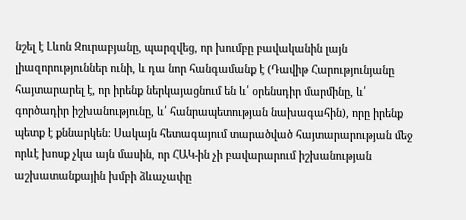նշել է Լևոն Զուրաբյանը, պարզվեց, որ խումբը բավականին լայն լիազորություններ ունի, և դա նոր հանգամանք է (Դավիթ Հարությունյանը հայտարարել է, որ իրենք ներկայացնում են և՛ օրենսդիր մարմինը, և՛ գործադիր իշխանությունը, և՛ հանրապետության նախագահին), որը իրենք պետք է քննարկեն: Սակայն հետագայում տարածված հայտարարության մեջ որևէ խոսք չկա այն մասին, որ ՀԱԿ-ին չի բավարարում իշխանության աշխատանքային խմբի ձևաչափը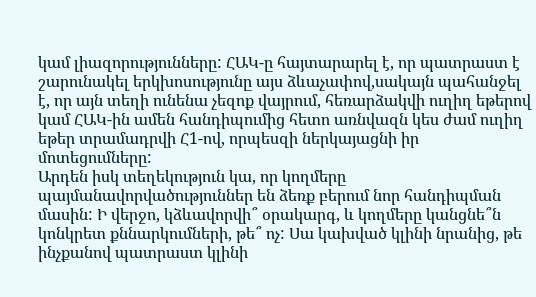կամ լիազորությունները: ՀԱԿ-ը հայտարարել է, որ պատրաստ է շարունակել երկխոսությունը այս ձևաչափով,սակայն պահանջել է, որ այն տեղի ունենա չեզոք վայրում, հեռարձակվի ուղիղ եթերով կամ ՀԱԿ-ին ամեն հանդիպումից հետո առնվազն կես ժամ ուղիղ եթեր տրամադրվի Հ1-ով, որպեսզի ներկայացնի իր մոտեցումները:
Արդեն իսկ տեղեկություն կա, որ կողմերը պայմանավորվածություններ են ձեռք բերում նոր հանդիպման մասին: Ի վերջո, կձևավորվի՞ օրակարգ, և կողմերը կանցնե՞ն կոնկրետ քննարկումների, թե՞ ոչ: Սա կախված կլինի նրանից, թե ինչքանով պատրաստ կլինի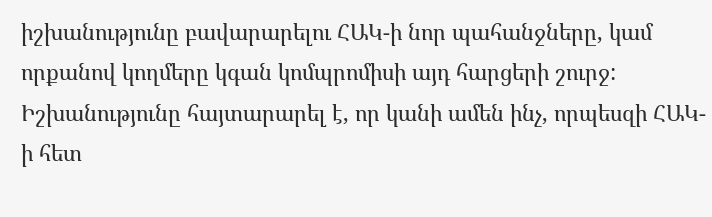իշխանությունը բավարարելու ՀԱԿ-ի նոր պահանջները, կամ որքանով կողմերը կգան կոմպրոմիսի այդ հարցերի շուրջ: Իշխանությունը հայտարարել է, որ կանի ամեն ինչ, որպեսզի ՀԱԿ-ի հետ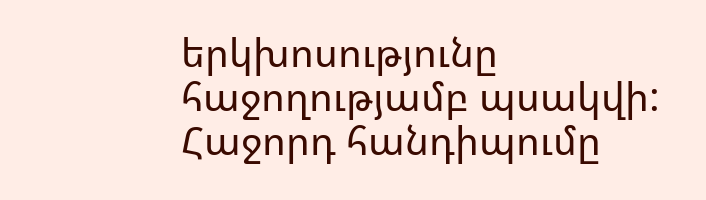երկխոսությունը հաջողությամբ պսակվի:
Հաջորդ հանդիպումը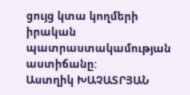ցույց կտա կողմերի իրական պատրաստակամության աստիճանը:
Աստղիկ ԽԱՉԱՏՐՅԱՆ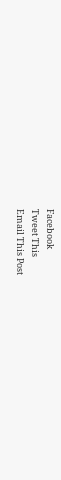Facebook
Tweet This
Email This Post